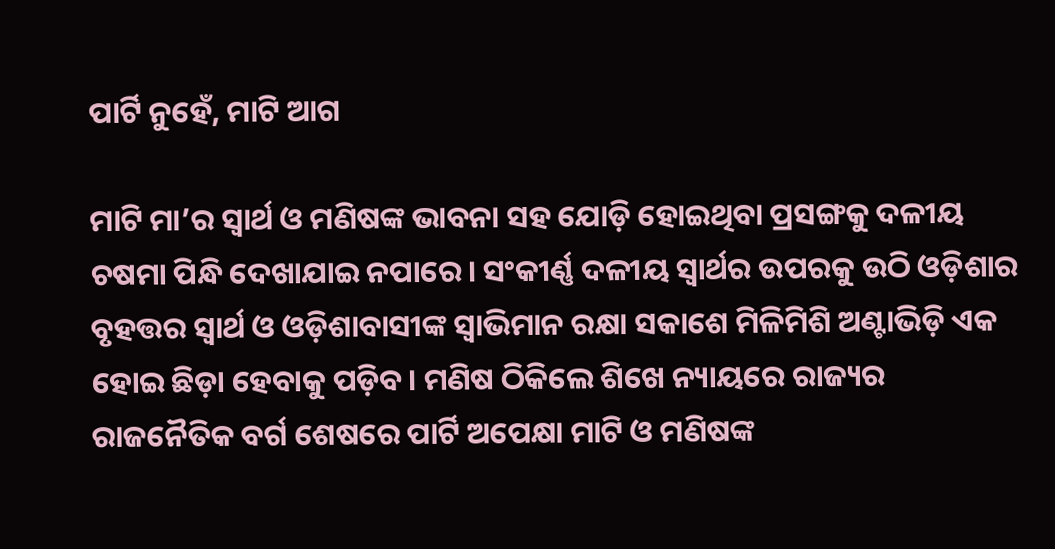ପାର୍ଟି ନୁହେଁ, ମାଟି ଆଗ

ମାଟି ମା’ର ସ୍ୱାର୍ଥ ଓ ମଣିଷଙ୍କ ଭାବନା ସହ ଯୋଡ଼ି ହୋଇଥିବା ପ୍ରସଙ୍ଗକୁ ଦଳୀୟ ଚଷମା ପିନ୍ଧି ଦେଖାଯାଇ ନପାରେ। ସଂକୀର୍ଣ୍ଣ ଦଳୀୟ ସ୍ୱାର୍ଥର ଉପରକୁ ଉଠି ଓଡ଼ିଶାର ବୃହତ୍ତର ସ୍ୱାର୍ଥ ଓ ଓଡ଼ିଶାବାସୀଙ୍କ ସ୍ୱାଭିମାନ ରକ୍ଷା ସକାଶେ ମିଳିମିଶି ଅଣ୍ଟାଭିଡ଼ି ଏକ ହୋଇ ଛିଡ଼ା ହେବାକୁ ପଡ଼ିବ। ମଣିଷ ଠିକିଲେ ଶିଖେ ନ୍ୟାୟରେ ରାଜ୍ୟର ରାଜନୈତିକ ବର୍ଗ ଶେଷରେ ପାର୍ଟି ଅପେକ୍ଷା ମାଟି ଓ ମଣିଷଙ୍କ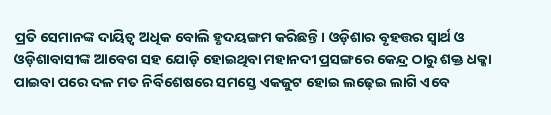ପ୍ରତି ସେମାନଙ୍କ ଦାୟିତ୍ୱ ଅଧିକ ବୋଲି ହୃଦୟଙ୍ଗମ କରିଛନ୍ତି। ଓଡ଼ିଶାର ବୃହତ୍ତର ସ୍ୱାର୍ଥ ଓ ଓଡ଼ିଶାବାସୀଙ୍କ ଆବେଗ ସହ ଯୋଡ଼ି ହୋଇଥିବା ମହାନଦୀ ପ୍ରସଙ୍ଗରେ କେନ୍ଦ୍ର ଠାରୁ ଶକ୍ତ ଧକ୍କା ପାଇବା ପରେ ଦଳ ମତ ନିର୍ବିଶେଷରେ ସମସ୍ତେ ଏକଜୁଟ ହୋଇ ଲଢ଼େଇ ଲାଗି ଏବେ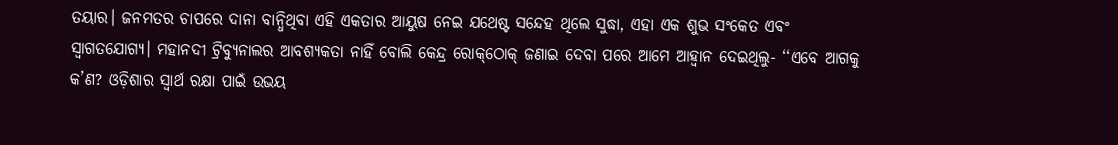ତୟାର। ଜନମତର ଚାପରେ ଦାନା ବାନ୍ଧିଥିବା ଏହି ଏକତାର ଆୟୁଷ ନେଇ ଯଥେଷ୍ଟ ସନ୍ଦେହ ଥିଲେ ସୁଦ୍ଧା, ଏହା ଏକ ଶୁଭ ସଂକେତ ଏବଂ ସ୍ୱାଗତଯୋଗ୍ୟ। ମହାନଦୀ ଟ୍ରିବ୍ୟୁନାଲର ଆବଶ୍ୟକତା ନାହିଁ ବୋଲି କେନ୍ଦ୍ର ରୋକ୍‌ଠୋକ୍‌ ଜଣାଇ ଦେବା ପରେ ଆମେ ଆହ୍ଵାନ ଦେଇଥିଲୁ- ‘‘ଏବେ ଆଗକୁ କ’ଣ? ଓଡ଼ିଶାର ସ୍ୱାର୍ଥ ରକ୍ଷା ପାଇଁ ଉଭୟ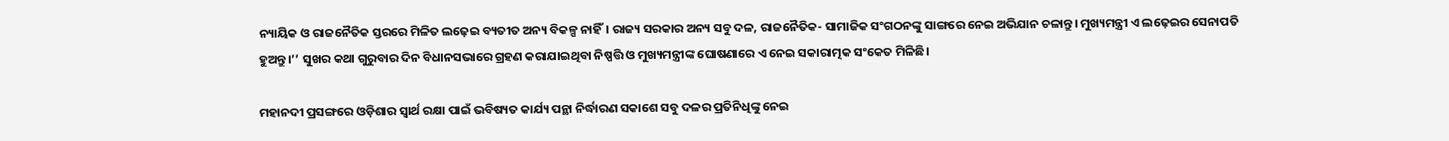ନ୍ୟାୟିକ ଓ ରାଜନୈତିକ ସ୍ତରରେ ମିଳିତ ଲଢ଼େଇ ବ୍ୟତୀତ ଅନ୍ୟ ବିକଳ୍ପ ନାହିଁ। ରାଜ୍ୟ ସରକାର ଅନ୍ୟ ସବୁ ଦଳ, ରାଜନୈତିକ- ସାମାଜିକ ସଂଗଠନଙ୍କୁ ସାଙ୍ଗରେ ନେଇ ଅଭିଯାନ ଚଳାନ୍ତୁ। ମୁଖ୍ୟମନ୍ତ୍ରୀ ଏ ଲଢ଼େଇର ସେନାପତି ହୁଅନ୍ତୁ।’’ ସୁଖର କଥା ଗୁରୁବାର ଦିନ ବିଧାନସଭାରେ ଗ୍ରହଣ କରାଯାଇଥିବା ନିଷ୍ପତ୍ତି ଓ ମୁଖ୍ୟମନ୍ତ୍ରୀଙ୍କ ଘୋଷଣାରେ ଏ ନେଇ ସକାରାତ୍ମକ ସଂକେତ ମିଳିଛି।

ମହାନଦୀ ପ୍ରସଙ୍ଗରେ ଓଡ଼ିଶାର ସ୍ୱାର୍ଥ ରକ୍ଷା ପାଇଁ ଭବିଷ୍ୟତ କାର୍ଯ୍ୟ ପନ୍ଥା ନିର୍ଦ୍ଧାରଣ ସକାଶେ ସବୁ ଦଳର ପ୍ରତିନିଧିଙ୍କୁ ନେଇ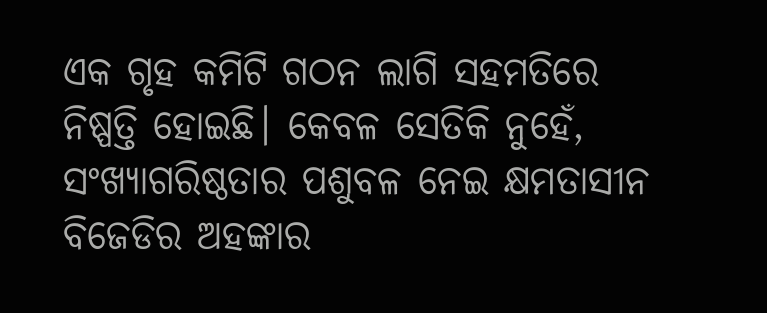ଏକ ଗୃହ କମିଟି ଗଠନ ଲାଗି ସହମତିରେ ନିଷ୍ପତ୍ତି ହୋଇଛି। କେବଳ ସେତିକି ନୁହେଁ, ସଂଖ୍ୟାଗରିଷ୍ଠତାର ପଶୁବଳ ନେଇ କ୍ଷମତାସୀନ ବିଜେଡିର ଅହଙ୍କାର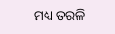ମଧ୍ୟ ତରଳି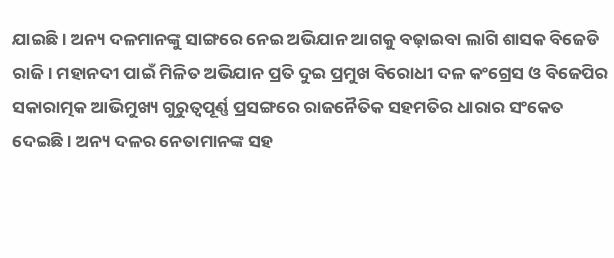ଯାଇଛି। ଅନ୍ୟ ଦଳମାନଙ୍କୁ ସାଙ୍ଗରେ ନେଇ ଅଭିଯାନ ଆଗକୁ ବଢ଼ାଇବା ଲାଗି ଶାସକ ବିଜେଡି ରାଜି। ମହାନଦୀ ପାଇଁ ମିଳିତ ଅଭିଯାନ ପ୍ରତି ଦୁଇ ପ୍ରମୁଖ ବିରୋଧୀ ଦଳ କଂଗ୍ରେସ ଓ ବିଜେପିର ସକାରାତ୍ମକ ଆଭିମୁଖ୍ୟ ଗୁରୁତ୍ୱପୂର୍ଣ୍ଣ ପ୍ରସଙ୍ଗରେ ରାଜନୈତିକ ସହମତିର ଧାରାର ସଂକେତ ଦେଇଛି। ଅନ୍ୟ ଦଳର ନେତାମାନଙ୍କ ସହ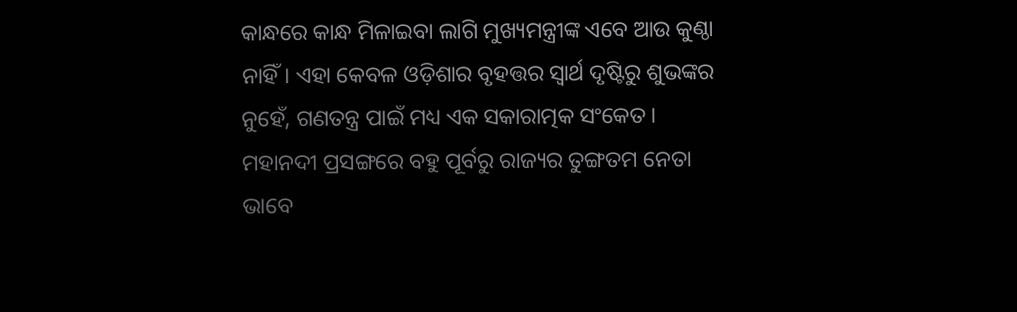କାନ୍ଧରେ କାନ୍ଧ ମିଳାଇବା ଲାଗି ମୁଖ୍ୟମନ୍ତ୍ରୀଙ୍କ ଏବେ ଆଉ କୁଣ୍ଠା ନାହିଁ। ଏହା କେବଳ ଓଡ଼ିଶାର ବୃହତ୍ତର ସ୍ୱାର୍ଥ ଦୃଷ୍ଟିରୁ ଶୁଭଙ୍କର ନୁହେଁ, ଗଣତନ୍ତ୍ର ପାଇଁ ମଧ୍ୟ ଏକ ସକାରାତ୍ମକ ସଂକେତ। ମହାନଦୀ ପ୍ରସଙ୍ଗରେ ବହୁ ପୂର୍ବରୁ ରାଜ୍ୟର ତୁଙ୍ଗତମ ନେତା ଭାବେ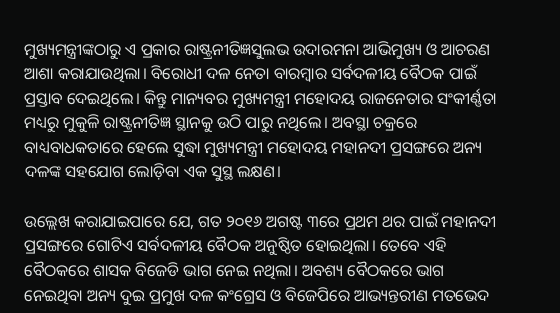ମୁଖ୍ୟମନ୍ତ୍ରୀଙ୍କଠାରୁ ଏ ପ୍ରକାର ରାଷ୍ଟ୍ରନୀତିଜ୍ଞସୁଲଭ ଉଦାରମନା ଆଭିମୁଖ୍ୟ ଓ ଆଚରଣ ଆଶା କରାଯାଉଥିଲା। ବିରୋଧୀ ଦଳ ନେତା ବାରମ୍ବାର ସର୍ବଦଳୀୟ ବୈଠକ ପାଇଁ ପ୍ରସ୍ତାବ ଦେଇଥିଲେ। କିନ୍ତୁ ମାନ୍ୟବର ମୁଖ୍ୟମନ୍ତ୍ରୀ ମହୋଦୟ ରାଜନେତାର ସଂକୀର୍ଣ୍ଣତା ମଧ୍ୟରୁ ମୁକୁଳି ରାଷ୍ଟ୍ରନୀତିଜ୍ଞ ସ୍ଥାନକୁ ଉଠି ପାରୁ ନଥିଲେ। ଅବସ୍ଥା ଚକ୍ରରେ ବାଧ୍ୟବାଧକତାରେ ହେଲେ ସୁଦ୍ଧା ମୁଖ୍ୟମନ୍ତ୍ରୀ ମହୋଦୟ ମହାନଦୀ ପ୍ରସଙ୍ଗରେ ଅନ୍ୟ ଦଳଙ୍କ ସହଯୋଗ ଲୋଡ଼ିବା ଏକ ସୁସ୍ଥ ଲକ୍ଷଣ।

ଉଲ୍ଲେଖ କରାଯାଇପାରେ ଯେ, ଗତ ୨୦୧୬ ଅଗଷ୍ଟ ୩ରେ ପ୍ରଥମ ଥର ପାଇଁ ମହାନଦୀ ପ୍ରସଙ୍ଗରେ ଗୋଟିଏ ସର୍ବଦଳୀୟ ବୈଠକ ଅନୁଷ୍ଠିତ ହୋଇଥିଲା। ତେବେ ଏହି ବୈଠକରେ ଶାସକ ବିଜେଡି ଭାଗ ନେଇ ନଥିଲା। ଅବଶ୍ୟ ବୈଠକରେ ଭାଗ ନେଇଥିବା ଅନ୍ୟ ଦୁଇ ପ୍ରମୁଖ ଦଳ କଂଗ୍ରେସ ଓ ବିଜେପିରେ ଆଭ୍ୟନ୍ତରୀଣ ମତଭେଦ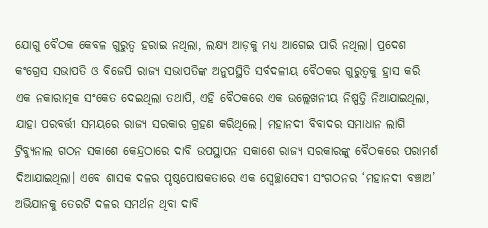ଯୋଗୁ ବୈଠକ କେବଳ ଗୁରୁତ୍ୱ ହରାଇ ନଥିଲା, ଲକ୍ଷ୍ୟ ଆଡ଼କୁ ମଧ୍ୟ ଆଗେଇ ପାରି ନଥିଲା। ପ୍ରଦେଶ କଂଗ୍ରେସ ସଭାପତି ଓ ବିଜେପି ରାଜ୍ୟ ସଭାପତିଙ୍କ ଅନୁପସ୍ଥିତି ସର୍ବଦଳୀୟ ବୈଠକର ଗୁରୁତ୍ୱକୁ ହ୍ରାସ କରି ଏକ ନକାରାତ୍ମକ ସଂକେତ ଦେଇଥିଲା ତଥାପି, ଏହି ବୈଠକରେ ଏକ ଉଲ୍ଲେଖନୀୟ ନିଷ୍ପତ୍ତି ନିଆଯାଇଥିଲା, ଯାହା ପରବର୍ତ୍ତୀ ସମୟରେ ରାଜ୍ୟ ସରକାର ଗ୍ରହଣ କରିଥିଲେ। ମହାନଦୀ ବିବାଦର ସମାଧାନ ଲାଗି ଟ୍ରିବ୍ୟୁନାଲ ଗଠନ ସକାଶେ କେନ୍ଦ୍ରଠାରେ ଦାବି ଉପସ୍ଥାପନ ସକାଶେ ରାଜ୍ୟ ସରକାରଙ୍କୁ ବୈଠକରେ ପରାମର୍ଶ ଦିଆଯାଇଥିଲା। ଏବେ ଶାସକ ଦଳର ପୃଷ୍ଠପୋଷକତାରେ ଏକ ସ୍ୱେଚ୍ଛାସେବୀ ସଂଗଠନର ‘ମହାନଦୀ ବଞ୍ଚାଅ’ ଅଭିଯାନକୁ ତେରଟି ଦଳର ସମର୍ଥନ ଥିବା ଦାବି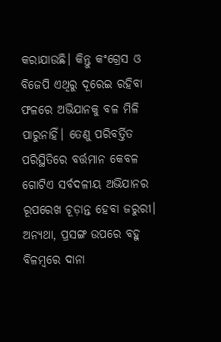କରାଯାଉଛି। କିନ୍ତୁ କଂଗ୍ରେସ ଓ ବିଜେପି ଏଥିରୁ ଦୂରେଇ ରହିବା ଫଳରେ ଅଭିଯାନକୁ ବଳ ମିଳି ପାରୁନାହିଁ। ତେଣୁ ପରିବର୍ତ୍ତିତ ପରିସ୍ଥିତିରେ ବର୍ତ୍ତମାନ କେବଳ ଗୋଟିଏ ସର୍ବଦଳୀୟ ଅଭିଯାନର ରୂପରେଖ ଚୂଡ଼ାନ୍ତ ହେବା ଜରୁରୀ। ଅନ୍ୟଥା, ପ୍ରସଙ୍ଗ ଉପରେ ବହୁ ବିଳମ୍ବରେ ଦାନା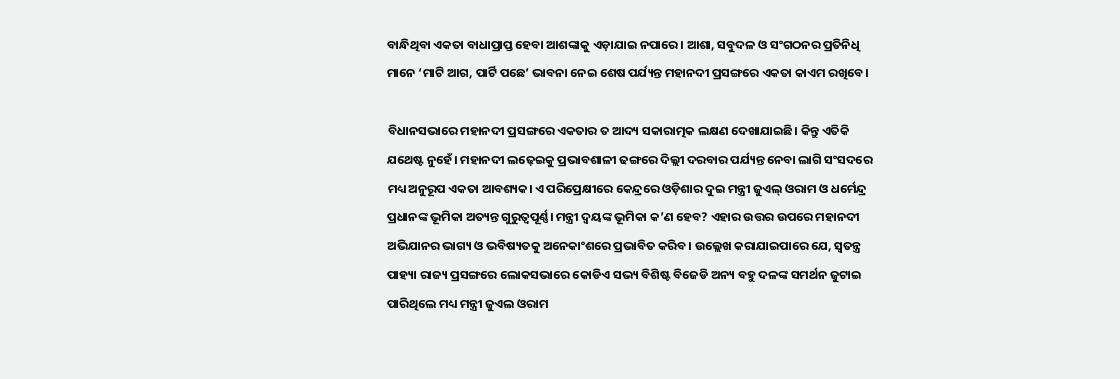ବାନ୍ଧିଥିବା ଏକତା ବାଧାପ୍ରାପ୍ତ ହେବା ଆଶଙ୍କାକୁ ଏଡ଼ାଯାଇ ନପାରେ। ଆଶା, ସବୁଦଳ ଓ ସଂଗଠନର ପ୍ରତିନିଧି ମାନେ ‘ମାଟି ଆଗ, ପାର୍ଟି ପଛେ’ ଭାବନା ନେଇ ଶେଷ ପର୍ଯ୍ୟନ୍ତ ମହାନଦୀ ପ୍ରସଙ୍ଗରେ ଏକତା କାଏମ ରଖିବେ।

ବିଧାନସଭାରେ ମହାନଦୀ ପ୍ରସଙ୍ଗରେ ଏକତାର ତ ଆଦ୍ୟ ସକାରାତ୍ମକ ଲକ୍ଷଣ ଦେଖାଯାଇଛି। କିନ୍ତୁ ଏତିକି ଯଥେଷ୍ଟ ନୁହେଁ। ମହାନଦୀ ଲଢ଼େଇକୁ ପ୍ରଭାବଶାଳୀ ଢଙ୍ଗରେ ଦିଲ୍ଲୀ ଦରବାର ପର୍ଯ୍ୟନ୍ତ ନେବା ଲାଗି ସଂସଦରେ ମଧ୍ୟ ଅନୁରୂପ ଏକତା ଆବଶ୍ୟକ। ଏ ପରିପ୍ରେକ୍ଷୀରେ କେନ୍ଦ୍ରରେ ଓଡ଼ିଶାର ଦୁଇ ମନ୍ତ୍ରୀ ଜୁଏଲ୍‌ ଓରାମ ଓ ଧର୍ମେନ୍ଦ୍ର ପ୍ରଧାନଙ୍କ ଭୂମିକା ଅତ୍ୟନ୍ତ ଗୁରୁତ୍ୱପୂର୍ଣ୍ଣ। ମନ୍ତ୍ରୀ ଦ୍ୱୟଙ୍କ ଭୂମିକା କ’ଣ ହେବ? ଏହାର ଉତ୍ତର ଉପରେ ମହାନଦୀ ଅଭିଯାନର ଭାଗ୍ୟ ଓ ଭବିଷ୍ୟତକୁ ଅନେକାଂଶରେ ପ୍ରଭାବିତ କରିବ। ଉଲ୍ଲେଖ କରାଯାଇପାରେ ଯେ, ସ୍ୱତନ୍ତ୍ର ପାହ୍ୟା ରାଜ୍ୟ ପ୍ରସଙ୍ଗରେ ଲୋକସଭାରେ କୋଡିଏ ସଭ୍ୟ ବିଶିଷ୍ଟ ବିଜେଡି ଅନ୍ୟ ବହୁ ଦଳଙ୍କ ସମର୍ଥନ ଜୁଟାଇ ପାରିଥିଲେ ମଧ୍ୟ ମନ୍ତ୍ରୀ ଜୁଏଲ ଓରାମ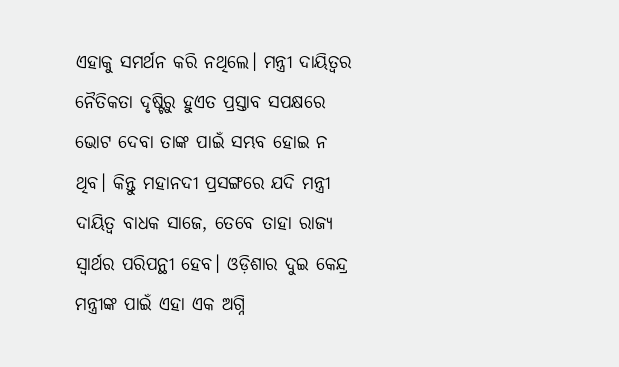ଏହାକୁ ସମର୍ଥନ କରି ନଥିଲେ। ମନ୍ତ୍ରୀ ଦାୟିତ୍ୱର ନୈତିକତା ଦୃଷ୍ଟିରୁ ହୁଏତ ପ୍ରସ୍ତାବ ସପକ୍ଷରେ ଭୋଟ ଦେବା ତାଙ୍କ ପାଇଁ ସମ୍ଭବ ହୋଇ ନ ଥିବ। କିନ୍ତୁ ମହାନଦୀ ପ୍ରସଙ୍ଗରେ ଯଦି ମନ୍ତ୍ରୀ ଦାୟିତ୍ୱ ବାଧକ ସାଜେ, ତେବେ ତାହା ରାଜ୍ୟ ସ୍ୱାର୍ଥର ପରିପନ୍ଥୀ ହେବ। ଓଡ଼ିଶାର ଦୁଇ କେନ୍ଦ୍ର ମନ୍ତ୍ରୀଙ୍କ ପାଇଁ ଏହା ଏକ ଅଗ୍ନି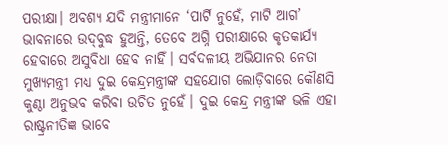ପରୀକ୍ଷା। ଅବଶ୍ୟ ଯଦି ମନ୍ତ୍ରୀମାନେ ‘ପାର୍ଟି ନୁହେଁ, ମାଟି ଆଗ’ ଭାବନାରେ ଉଦ୍‌ବୁଦ୍ଧ ହୁଅନ୍ତି, ତେବେ ଅଗ୍ନି ପରୀକ୍ଷାରେ କୃତକାର୍ଯ୍ୟ ହେବାରେ ଅସୁବିଧା ହେବ ନାହିଁ। ସର୍ବଦଳୀୟ ଅଭିଯାନର ନେତା ମୁଖ୍ୟମନ୍ତ୍ରୀ ମଧ୍ୟ ଦୁଇ କେନ୍ଦ୍ରମନ୍ତ୍ରୀଙ୍କ ସହଯୋଗ ଲୋଡ଼ିବାରେ କୌଣସି କୁଣ୍ଠା ଅନୁଭବ କରିବା ଉଚିତ ନୁହେଁ। ଦୁଇ କେନ୍ଦ୍ର ମନ୍ତ୍ରୀଙ୍କ ଭଳି ଏହା ରାଷ୍ଟ୍ରନୀତିଜ୍ଞ ଭାବେ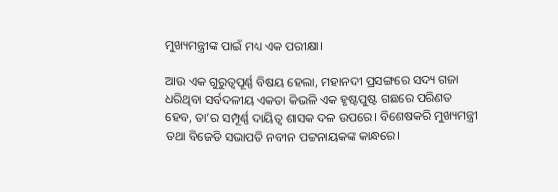ମୁଖ୍ୟମନ୍ତ୍ରୀଙ୍କ ପାଇଁ ମଧ୍ୟ ଏକ ପରୀକ୍ଷା।

ଆଉ ଏକ ଗୁରୁତ୍ୱପୂର୍ଣ୍ଣ ବିଷୟ ହେଲା, ମହାନଦୀ ପ୍ରସଙ୍ଗରେ ସଦ୍ୟ ଗଜା ଧରିଥିବା ସର୍ବଦଳୀୟ ଏକତା କିଭଳି ଏକ ହୃଷ୍ଟପୁଷ୍ଟ ଗଛରେ ପରିଣତ ହେବ, ତା’ର ସମ୍ପୂର୍ଣ୍ଣ ଦାୟିତ୍ୱ ଶାସକ ଦଳ ଉପରେ। ବିଶେଷକରି ମୁଖ୍ୟମନ୍ତ୍ରୀ ତଥା ବିଜେଡି ସଭାପତି ନବୀନ ପଟ୍ଟନାୟକଙ୍କ କାନ୍ଧରେ।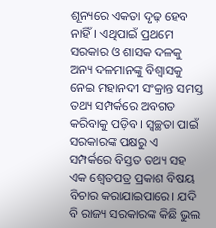ଶୂନ୍ୟରେ ଏକତା ଦୃଢ଼ ହେବ ନାହିଁ। ଏଥିପାଇଁ ପ୍ରଥମେ ସରକାର ଓ ଶାସକ ଦଳକୁ ଅନ୍ୟ ଦଳମାନଙ୍କୁ ବିଶ୍ୱାସକୁ ନେଇ ମହାନଦୀ ସଂକ୍ରାନ୍ତ ସମସ୍ତ ତଥ୍ୟ ସମ୍ପର୍କରେ ଅବଗତ କରିବାକୁ ପଡ଼ିବ। ସ୍ୱଚ୍ଛତା ପାଇଁ ସରକାରଙ୍କ ପକ୍ଷରୁ ଏ ସମ୍ପର୍କରେ ବିସ୍ତତ ତଥ୍ୟ ସହ ଏକ ଶ୍ୱେତପତ୍ର ପ୍ରକାଶ ବିଷୟ ବିଚାର କରାଯାଇପାରେ। ଯଦି ବି ରାଜ୍ୟ ସରକାରଙ୍କ କିଛି ଭୁଲ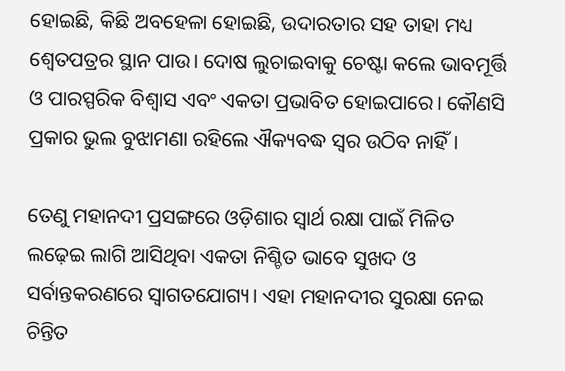ହୋଇଛି, କିଛି ଅବହେଳା ହୋଇଛି, ଉଦାରତାର ସହ ତାହା ମଧ୍ୟ ଶ୍ୱେତପତ୍ରର ସ୍ଥାନ ପାଉ। ଦୋଷ ଲୁଚାଇବାକୁ ଚେଷ୍ଟା କଲେ ଭାବମୂର୍ତ୍ତି ଓ ପାରସ୍ପରିକ ବିଶ୍ୱାସ ଏବଂ ଏକତା ପ୍ରଭାବିତ ହୋଇପାରେ। କୌଣସି ପ୍ରକାର ଭୁଲ ବୁଝାମଣା ରହିଲେ ଐକ୍ୟବଦ୍ଧ ସ୍ୱର ଉଠିବ ନାହିଁ।

ତେଣୁ ମହାନଦୀ ପ୍ରସଙ୍ଗରେ ଓଡ଼ିଶାର ସ୍ୱାର୍ଥ ରକ୍ଷା ପାଇଁ ମିଳିତ ଲଢ଼େଇ ଲାଗି ଆସିଥିବା ଏକତା ନିଶ୍ଚିତ ଭାବେ ସୁଖଦ ଓ ସର୍ବାନ୍ତକରଣରେ ସ୍ୱାଗତଯୋଗ୍ୟ। ଏହା ମହାନଦୀର ସୁରକ୍ଷା ନେଇ ଚିନ୍ତିତ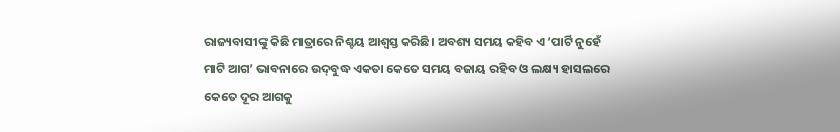ରାଜ୍ୟବାସୀଙ୍କୁ କିଛି ମାତ୍ରାରେ ନିଶ୍ଚୟ ଆଶ୍ୱସ୍ତ କରିଛି। ଅବଶ୍ୟ ସମୟ କହିବ ଏ ‘ପାର୍ଟି ନୁହେଁ ମାଟି ଆଗ’ ଭାବନାରେ ଉଦ୍‌ବୁଦ୍ଧ ଏକତା କେତେ ସମୟ ବଜାୟ ରହିବ ଓ ଲକ୍ଷ୍ୟ ହାସଲରେ କେତେ ଦୂର ଆଗକୁ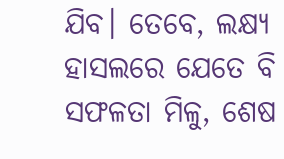ଯିବ। ତେବେ, ଲକ୍ଷ୍ୟ ହାସଲରେ ଯେତେ ବି ସଫଳତା ମିଳୁ, ଶେଷ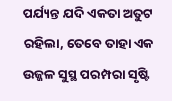ପର୍ଯ୍ୟନ୍ତ ଯଦି ଏକତା ଅତୁଟ ରହିଲା, ତେବେ ତାହା ଏକ ଉଜ୍ଜଳ ସୁସ୍ଥ ପରମ୍ପରା ସୃଷ୍ଟି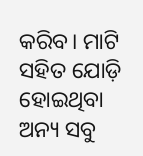କରିବ। ମାଟି ସହିତ ଯୋଡ଼ି ହୋଇଥିବା ଅନ୍ୟ ସବୁ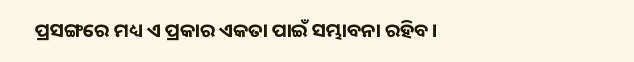ପ୍ରସଙ୍ଗରେ ମଧ୍ୟ ଏ ପ୍ରକାର ଏକତା ପାଇଁ ସମ୍ଭାବନା ରହିବ।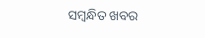ସମ୍ବନ୍ଧିତ ଖବର